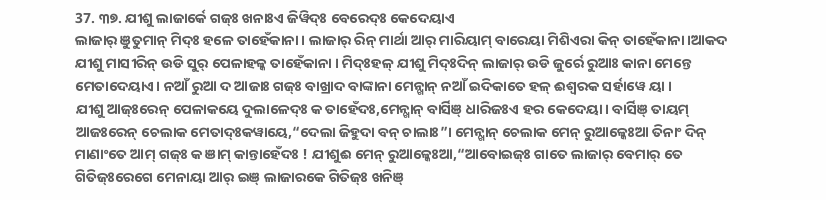37. ୩୭. ଯୀଶୁ ଲାଜାର୍କେ ଗଜ୍ଃ ଖନାଃଏ ଜିୱିଦ୍ଃ ବେରେଦ୍ଃ କେଦେୟାଏ
ଲାଜାର୍ ଞୁତୁମାନ୍ ମିଦ୍ଃ ହଳେ ତାହେଁକାନା। ଲାଜାର୍ ରିନ୍ ମାର୍ଥା ଆର୍ ମାରିୟାମ୍ ବାରେୟା ମିଶିଏରା କିନ୍ ତାହେଁକାନା।ଆକଦ ଯୀଶୁ ମାସୀରିନ୍ ଉଡି ସୁର୍ ପେଳାହଳ୍କ ତାହେଁକାନା । ମିଦ୍ଃହଳ୍ ଯୀଶୁ ମିଦ୍ଃଦିନ୍ ଲାଜାର୍ ଉଡି ଜୁର୍ରେ ରୁଆଃ କାନା ମେନ୍ତେ ମେତାଦେୟାଏ। ନଆଁ ରୁଆ ଦ ଆଜାଃ ଗଜ୍ଃ ବାଖ୍ରାଦ ବାଙ୍କାନା ମେନ୍ଖାନ୍ ନଆଁ ଇଦିକାତେ ହଳ୍ ଈଶ୍ୱରକ ସର୍ହାୱେ ୟା ।
ଯୀଶୁ ଆଜ୍ଃରେନ୍ ପେଳାକୟେ ଦୁଲାଳେଦ୍ଃ କ ତାହେଁଦଃ,ମେନ୍ଖାନ୍ ବାର୍ସିଞ୍ ଧାରିଜଃଏ ହର କେଦେୟା। ବାର୍ସିଞ୍ ତାୟମ୍ ଆଜଃରେନ୍ ଚେଲାକ ମେତାଦ୍ଃକୱାୟେ,“ଦେଲା ଜିହୁଦା ବନ୍ ଚାଲାଃ”। ମେନ୍ଖାନ୍ ଚେଲାକ ମେନ୍ ରୁଆଳ୍କେଃଆ ତିନାଂ ଦିନ୍ ମାଣାଂତେ ଆମ୍ ଗଜ୍ଃ କ ଞାମ୍ କାନ୍ତାହେଁଦଃ ! ଯୀଶୁଈ ମେନ୍ ରୁଆଳ୍କେଃଆ,“ଆବୋଇଜ୍ଃ ଗାତେ ଲାଜାର୍ ବେମାର୍ ତେ ଗିତିଜ୍ଃରେଗେ ମେନାୟା ଆର୍ ଇଞ୍ ଲାଜାରକେ ଗିତିଜ୍ଃ ଖନିଞ୍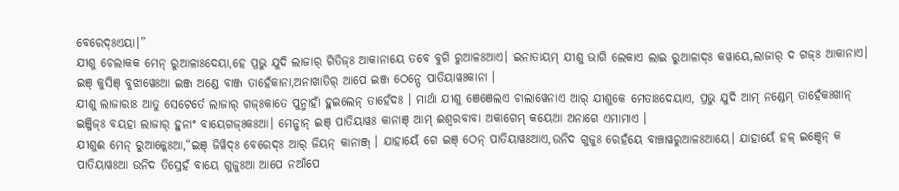ବେରେଦ୍ଃଏୟା।”
ଯୀଶୁ ଚେଲାକକ ମେନ୍ ରୁଆଳାଃଦେୟା,ହେ ପ୍ରଭୁ ଯୁଦି ଲାଜାର୍ ଗିତିଜ୍ଃ ଆକାନାୟେ ତବେ ବୁଗି ରୁଆଳଃଆଏ। ଇନାତାୟମ୍ ଯୀଶୁ ଭାଗି ଲେକାଏ ଲାଇ ରୁଆଳାଦ୍ଃ କୱାୟେ,ଲାଜାର୍ ଦ ଗଜ୍ଃ ଆକାନାଏ। ଇଞ୍ କୁସିଞ୍ ବୁଝାୱେଃଆ ଇଞ୍ଜ ଅଣ୍ଡେ ବାଞ୍ଜ ତାହେଁକାନା,ଅନାଖାତିର୍ ଆପେ ଇଞ୍ଜ ଠେନ୍ପେ ପାତିୟାୱଃକାନା ।
ଯୀଶୁ ଲାଜାରାଃ ଆତୁ ସେଟେର୍ତେ ଲାଜାର୍ ଗଜ୍ଃକାତେ ପୁନ୍ମାହାଁ ହୁଇଲେନ୍ ତାହେଁଦଃ । ମାର୍ଥା ଯୀଶୁ ଞେଞେଲଏ ଚାଲାୱେନାଏ ଆର୍ ଯୀଶୁକେ ମେତାଃଦେୟାଏ, ପ୍ରଭୁ ଯୁଦି ଆମ୍ ନଣ୍ଡେମ୍ ତାହେଁକଃଖାନ୍ ଇଞ୍ଜିଜ୍ଃ ବୟହା ଲାଜାର୍ ହୁନାଂ ବାୟେଗଜ୍ଃକଃଆ। ମେନ୍ଖାନ୍ ଇଞ୍ ପାତିୟାୱଃ କାନାଞ୍ ଆମ୍ ଈଶ୍ୱରବାବା ଅକାଗେମ୍ କୟେଆ ଅନାଗେ ଏମାମାଏ ।
ଯୀଶୁଈ ମେନ୍ ରୁଆଳ୍କେଃଆ,“ଇଞ୍ ଜିୱିଦ୍ଃ ବେରେଦ୍ଃ ଆର୍ ଜିୟନ୍ କାନାଞ୍ଜ୍ । ଯାହାୟେଁ ଗେ ଇଞ୍ ଠେନ୍ ପାତିୟାୱଃଆଏ,ଉନିଦ ଗୁଜୁଃ ରେହଁୟେ ବାଞ୍ଚାୱରୁଆଳଃଆୟେ। ଯାହାୟେଁ ହଳ୍ ଇଞ୍ଠେନ୍ କ ପାତିୟାୱଃଆ ଉନିଦ ତିସ୍ରେହଁ ବାୟେ ଗୁଜୁଃଆ ଆପେ ନଆଁପେ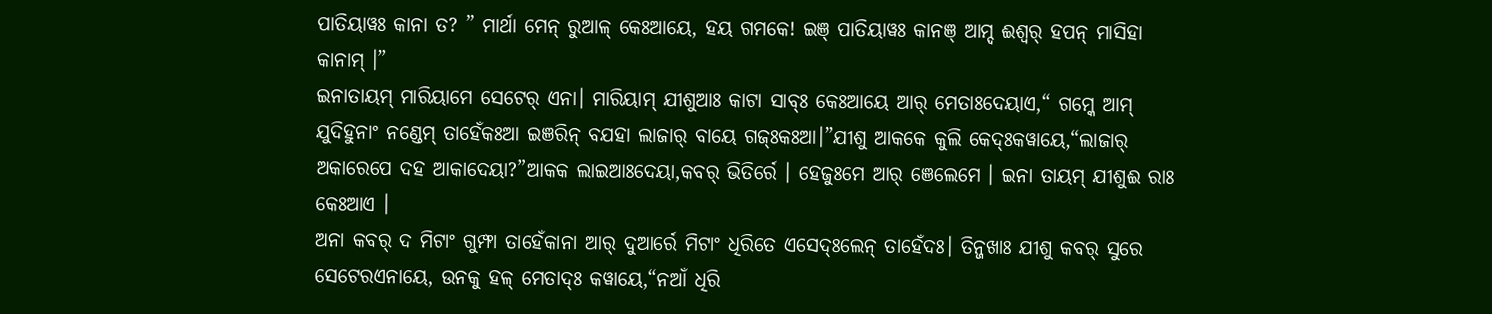ପାତିୟାୱଃ କାନା ତ? ” ମାର୍ଥା ମେନ୍ ରୁଆଳ୍ କେଃଆୟେ, ହୟ ଗମକେ! ଇଞ୍ ପାତିୟାୱଃ କାନଞ୍ ଆମ୍ଦ ଈଶ୍ୱର୍ ହପନ୍ ମାସିହା କାନାମ୍ ।”
ଇନାତାୟମ୍ ମାରିୟାମେ ସେଟେର୍ ଏନା। ମାରିୟାମ୍ ଯୀଶୁଆଃ କାଟା ସାବ୍ଃ କେଃଆୟେ ଆର୍ ମେତାଃଦେୟାଏ,“ ଗମ୍କେ ଆମ୍ ଯୁଦିହୁନାଂ ନଣ୍ଡେମ୍ ତାହେଁକଃଆ ଇଞରିନ୍ ବଯହା ଲାଜାର୍ ବାୟେ ଗଜ୍ଃକଃଆ।”ଯୀଶୁ ଆକକେ କୁଲି କେଦ୍ଃକୱାୟେ,“ଲାଜାର୍ ଅକାରେପେ ଦହ ଆକାଦେୟା?”ଆକକ ଲାଇଆଃଦେୟା,କବର୍ ଭିତିର୍ରେ । ହେଜୁଃମେ ଆର୍ ଞେଲେମେ । ଇନା ତାୟମ୍ ଯୀଶୁଈ ରାଃ କେଃଆଏ ।
ଅନା କବର୍ ଦ ମିଟାଂ ଗୁମ୍ଫା ତାହେଁକାନା ଆର୍ ଦୁଆର୍ରେ ମିଟାଂ ଧିରିତେ ଏସେଦ୍ଃଲେନ୍ ତାହେଁଦଃ। ତିନ୍ଜଖାଃ ଯୀଶୁ କବର୍ ସୁରେ ସେଟେରଏନାୟେ, ଉନକୁ ହଳ୍ ମେତାଦ୍ଃ କୱାୟେ,“ନଆଁ ଧିରି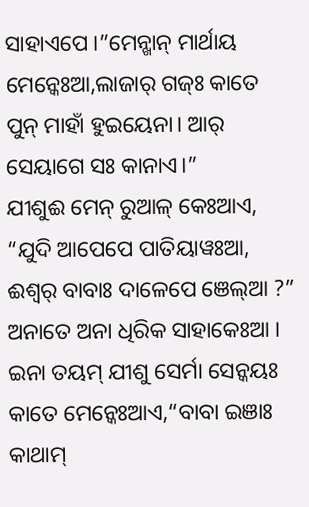ସାହାଏପେ ।”ମେନ୍ଖାନ୍ ମାର୍ଥାୟ ମେନ୍କେଃଆ,ଲାଜାର୍ ଗଜ୍ଃ କାତେ ପୁନ୍ ମାହାଁ ହୁଇୟେନା। ଆର୍ ସେୟାଗେ ସଃ କାନାଏ।”
ଯୀଶୁଈ ମେନ୍ ରୁଆଳ୍ କେଃଆଏ, “ଯୁଦି ଆପେପେ ପାତିୟାୱଃଆ, ଈଶ୍ୱର୍ ବାବାଃ ଦାଳେପେ ଞେଲ୍ଆ ?” ଅନାତେ ଅନା ଧିରିକ ସାହାକେଃଆ ।
ଇନା ତୟମ୍ ଯୀଶୁ ସେର୍ମା ସେନ୍କୟଃ କାତେ ମେନ୍କେଃଆଏ,“ବାବା ଇଞାଃ କାଥାମ୍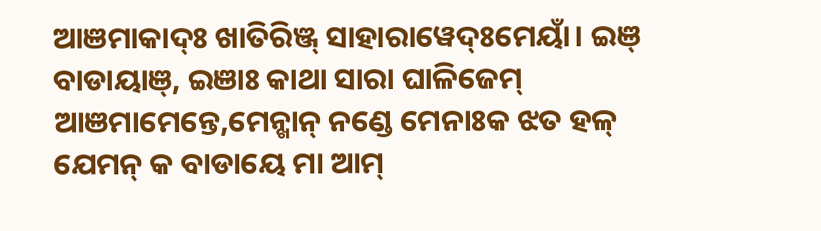ଆଞମାକାଦ୍ଃ ଖାତିରିଞ୍ଜ୍ ସାହାରାୱେଦ୍ଃମେୟାଁ। ଇଞ୍ ବାଡାୟାଞ୍, ଇଞାଃ କାଥା ସାରା ଘାଳିଜେମ୍ ଆଞମାମେନ୍ତେ,ମେନ୍ଖାନ୍ ନଣ୍ଡେ ମେନାଃକ ଝତ ହଳ୍ ଯେମନ୍ କ ବାଡାୟେ ମା ଆମ୍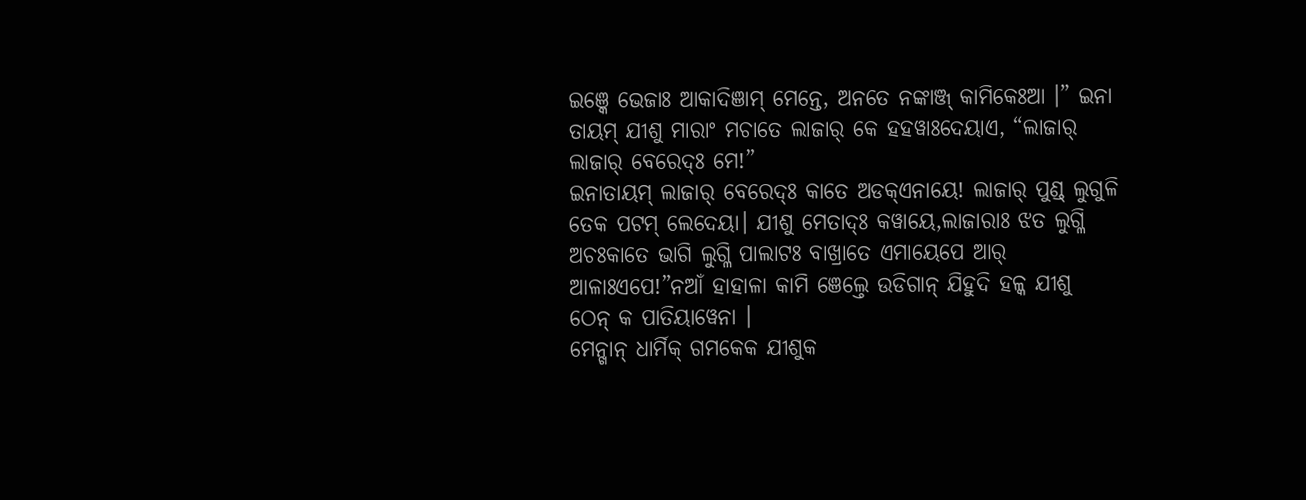ଇଞ୍କେ ଭେଜାଃ ଆକାଦିଞାମ୍ ମେନ୍ତେ, ଅନତେ ନଙ୍କାଞ୍ଜ୍ କାମିକେଃଆ ।” ଇନା ତାୟମ୍ ଯୀଶୁ ମାରାଂ ମଚାତେ ଲାଜାର୍ କେ ହହୱାଃଦେୟାଏ, “ଲାଜାର୍ ଲାଜାର୍ ବେରେଦ୍ଃ ମେ!”
ଇନାତାୟମ୍ ଲାଜାର୍ ବେରେଦ୍ଃ କାତେ ଅଡକ୍ଏନାୟେ! ଲାଜାର୍ ପୁଣ୍ଡ୍ ଲୁଗୁଳି ତେକ ପଟମ୍ ଲେଦେୟା। ଯୀଶୁ ମେତାଦ୍ଃ କୱାୟେ,ଲାଜାରାଃ ଝତ ଲୁଗ୍ଳି ଅଚଃକାତେ ଭାଗି ଲୁଗ୍ଳି ପାଲାଟଃ ବାଖ୍ରାତେ ଏମାୟେପେ ଆର୍ ଆଳାଃଏପେ!”ନଆଁ ହାହାଳା କାମି ଞେଲ୍ତେ ଉଡିଗାନ୍ ଯିହୁଦି ହଳ୍କ ଯୀଶୁ ଠେନ୍ କ ପାତିୟାୱେନା ।
ମେନ୍ଖାନ୍ ଧାର୍ମିକ୍ ଗମକେକ ଯୀଶୁକ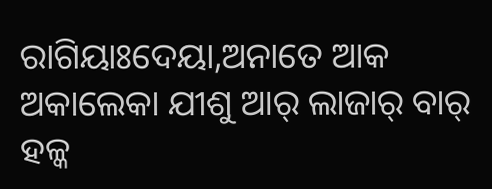ରାଗିୟାଃଦେୟା,ଅନାତେ ଆକ ଅକାଲେକା ଯୀଶୁ ଆର୍ ଲାଜାର୍ ବାର୍ ହଳ୍କ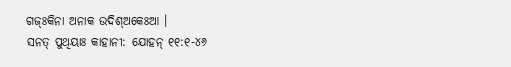ଗଜ୍ଃକିନା ଅନାକ ଉଦିଶ୍ଅକେଃଆ ।
ସନତ୍ ପୁଥିୟାଃ କାହାନୀ: ଯୋହନ୍ ୧୧:୧-୪୬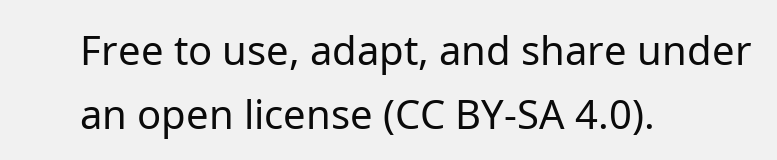Free to use, adapt, and share under an open license (CC BY-SA 4.0).